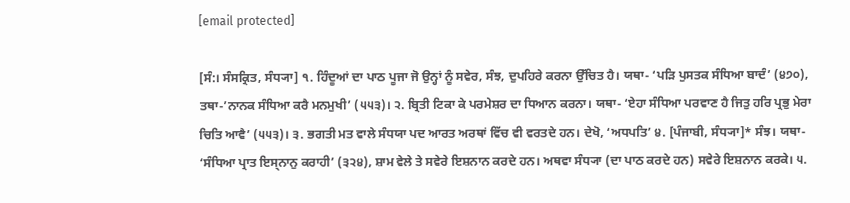[email protected]

[ਸੰ:। ਸੰਸਕ੍ਰਿਤ, ਸੰਧ੍ਯਾ] ੧. ਹਿੰਦੂਆਂ ਦਾ ਪਾਠ ਪੂਜਾ ਜੋ ਉਨ੍ਹਾਂ ਨੂੰ ਸਵੇਰ, ਸੰਝ, ਦੁਪਹਿਰੇ ਕਰਨਾ ਉੱਚਿਤ ਹੈ। ਯਥਾ- ‘ਪੜਿ ਪੁਸਤਕ ਸੰਧਿਆ ਬਾਦੰ’ (੪੭੦), ਤਥਾ-’ਨਾਨਕ ਸੰਧਿਆ ਕਰੈ ਮਨਮੁਖੀ’ (੫੫੩)। ੨. ਬ੍ਰਿਤੀ ਟਿਕਾ ਕੇ ਪਰਮੇਸ਼ਰ ਦਾ ਧਿਆਨ ਕਰਨਾ। ਯਥਾ- ‘ਏਹਾ ਸੰਧਿਆ ਪਰਵਾਣ ਹੈ ਜਿਤੁ ਹਰਿ ਪ੍ਰਭੁ ਮੇਰਾ ਚਿਤਿ ਆਵੈ’ (੫੫੩)। ੩. ਭਗਤੀ ਮਤ ਵਾਲੇ ਸੰਧਯਾ ਪਦ ਆਰਤ ਅਰਥਾਂ ਵਿੱਚ ਵੀ ਵਰਤਦੇ ਹਨ। ਦੇਖੋ, ‘ਅਧਪਤਿ’ ੪. [ਪੰਜਾਬੀ, ਸੰਧ੍ਯਾ]* ਸੰਝ। ਯਥਾ- ‘ਸੰਧਿਆ ਪ੍ਰਾਤ ਇਸ੍ਨਾਨੁ ਕਰਾਹੀ’ (੩੨੪), ਸ਼ਾਮ ਵੇਲੇ ਤੇ ਸਵੇਰੇ ਇਸ਼ਨਾਨ ਕਰਦੇ ਹਨ। ਅਥਵਾ ਸੰਧ੍ਯਾ (ਦਾ ਪਾਠ ਕਰਦੇ ਹਨ) ਸਵੇਰੇ ਇਸ਼ਨਾਨ ਕਰਕੇ। ੫.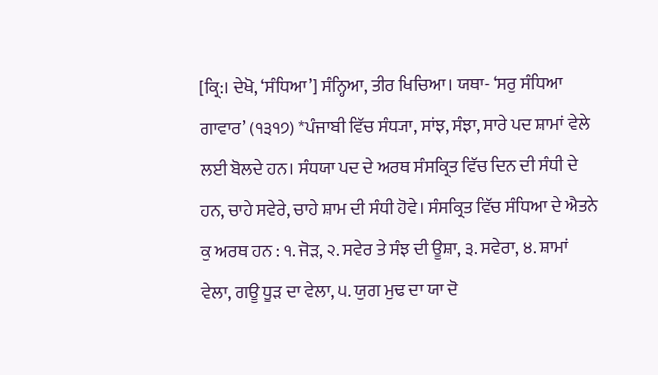[ਕ੍ਰਿ:। ਦੇਖੋ, ‘ਸੰਧਿਆ’] ਸੰਨ੍ਹਿਆ, ਤੀਰ ਖਿਚਿਆ। ਯਥਾ- ‘ਸਰੁ ਸੰਧਿਆ ਗਾਵਾਰ’ (੧੩੧੭) *ਪੰਜਾਬੀ ਵਿੱਚ ਸੰਧ੍ਯਾ, ਸਾਂਝ, ਸੰਝਾ, ਸਾਰੇ ਪਦ ਸ਼ਾਮਾਂ ਵੇਲੇ ਲਈ ਬੋਲਦੇ ਹਨ। ਸੰਧਯਾ ਪਦ ਦੇ ਅਰਥ ਸੰਸਕ੍ਰਿਤ ਵਿੱਚ ਦਿਨ ਦੀ ਸੰਧੀ ਦੇ ਹਨ, ਚਾਹੇ ਸਵੇਰੇ, ਚਾਹੇ ਸ਼ਾਮ ਦੀ ਸੰਧੀ ਹੋਵੇ। ਸੰਸਕ੍ਰਿਤ ਵਿੱਚ ਸੰਧਿਆ ਦੇ ਐਤਨੇ ਕੁ ਅਰਥ ਹਨ : ੧. ਜੋੜ, ੨. ਸਵੇਰ ਤੇ ਸੰਝ ਦੀ ਊਸ਼ਾ, ੩. ਸਵੇਰਾ, ੪. ਸ਼ਾਮਾਂ ਵੇਲਾ, ਗਊ ਧੂੜ ਦਾ ਵੇਲਾ, ੫. ਯੁਗ ਮੁਢ ਦਾ ਯਾ ਦੋ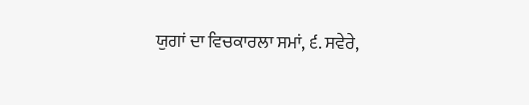ਯੁਗਾਂ ਦਾ ਵਿਚਕਾਰਲਾ ਸਮਾਂ, ੬. ਸਵੇਰੇ,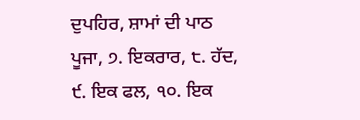ਦੁਪਹਿਰ, ਸ਼ਾਮਾਂ ਦੀ ਪਾਠ ਪੂਜਾ, ੭. ਇਕਰਾਰ, ੮. ਹੱਦ, ੯. ਇਕ ਫਲ, ੧੦. ਇਕ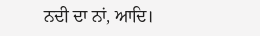ਨਦੀ ਦਾ ਨਾਂ, ਆਦਿ।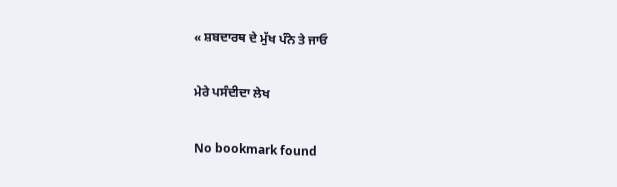« ਸ਼ਬਦਾਰਥ ਦੇ ਮੁੱਖ ਪੰਨੇ ਤੇ ਜਾਓ

ਮੇਰੇ ਪਸੰਦੀਦਾ ਲੇਖ

No bookmark found